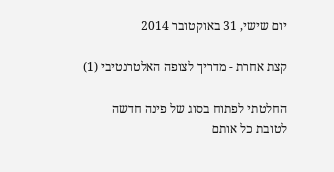יום שישי, 31 באוקטובר 2014

קצת אחרת - מדריך לצופה האלטרנטיבי (1)

החלטתי לפתוח בסוג של פינה חדשה לטובת כל אותם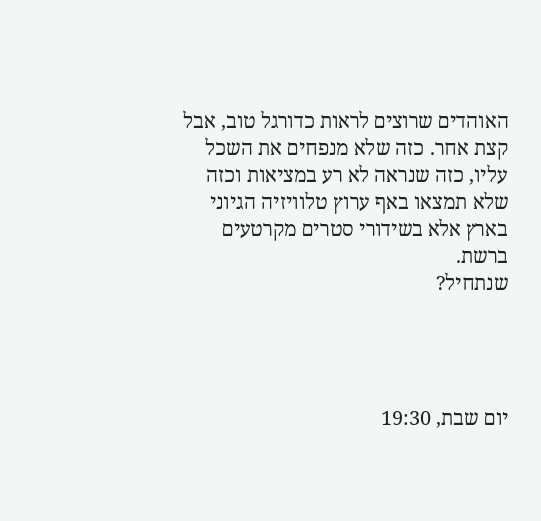האוהדים שרוצים לראות כדורגל טוב, אבל קצת אחר. כזה שלא מנפחים את השכל עליו, כזה שנראה לא רע במציאות וכזה שלא תמצאו באף ערוץ טלוויזיה הגיוני בארץ אלא בשידורי סטרים מקרטעים ברשת.
שנתחיל?




יום שבת, 19:30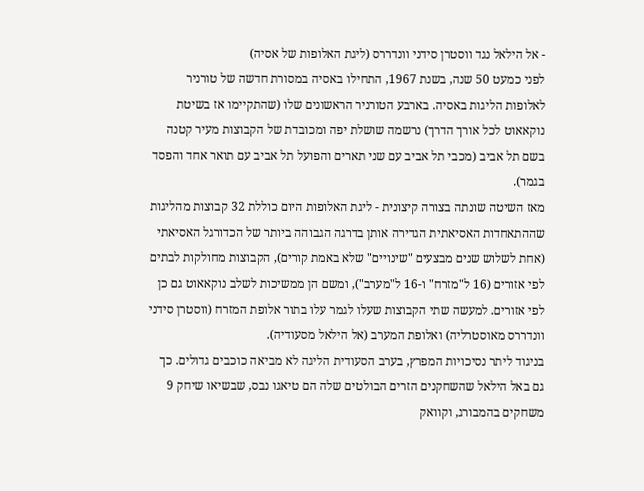- אל הילאל נגד ווסטרן סידני וונדררס (ליגת האלופות של אסיה)
לפני כמעט 50 שנה, בשנת 1967, התחילו באסיה במסורת חדשה של טורניר לאלופות הליגות באסיה. בארבע הטורניר הראשונים שלו (שהתקיימו אז בשיטת נוקאאוט לכל אורך הדרך) נרשמה שושלת יפה ומכובדת של הקבוצות מעיר קטנה בשם תל אביב (מכבי תל אביב עם שני תארים והפועל תל אביב עם תואר אחד והפסד בגמר).
מאז השיטה שונתה בצורה קיצונית - ליגת האלופות היום כוללת 32 קבוצות מהליגות שההתאחדות האסיאתית הגדירה אותן בדרגה הגבוהה ביותר של הכדורגל האסיאתי (אחת לשלוש שנים מבצעים "שינויים" שלא באמת קורים), הקבוצות מחולקות לבתים לפי אזורים (16 ל"מזרח" ו-16 ל"מערב"), ומשם הן ממשיכות לשלב נוקאאוט גם כן לפי אזורים. למעשה שתי הקבוצות שעלו לגמר עלו בתור אלופת המזרח (ווסטרן סידני וונדררס מאוסטרליה) ואלופת המערב (אל הילאל מסעודיה).
בניגוד ליתר נסיכויות המפרץ, בערב הסעודית הליגה לא מביאה כוכבים גדולים. כך גם באל הילאל שהשחקנים הזרים הבולטים שלה הם טיאגו נבס, שבשיאו שיחק 9 משחקים בהמבורג, וקוואק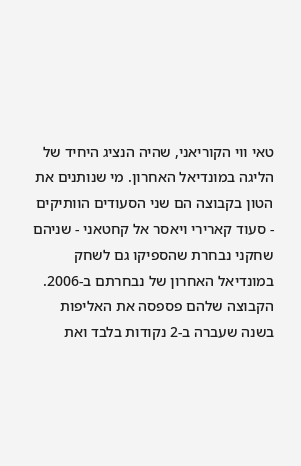טאי ווי הקוריאני, שהיה הנציג היחיד של הליגה במונדיאל האחרון. מי שנותנים את הטון בקבוצה הם שני הסעודים הוותיקים - סעוד קארירי ויאסר אל קחטאני - שניהם שחקני נבחרת שהספיקו גם לשחק במונדיאל האחרון של נבחרתם ב-2006. הקבוצה שלהם פספסה את האליפות בשנה שעברה ב-2 נקודות בלבד ואת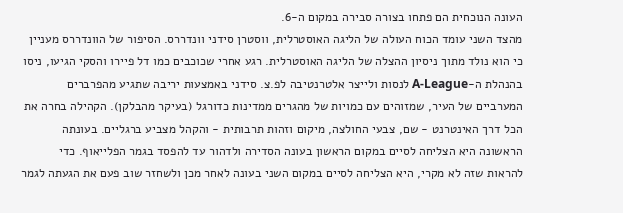העונה הנוכחית הם פתחו בצורה סבירה במקום ה-6.
מהצד השני עומד הכוח העולה של הליגה האוסטרלית, ווסטרן סידני וונדררס. הסיפור של הוונדררס מעניין כי הוא נולד מתוך ניסיון ההצלה של הליגה האוסטרלית. רגע אחרי שכוכבים כמו דל פיירו והסקי הגיעו, ניסו בהנהלת ה-A-League לנסות ולייצר אלטרנטיבה לפ.צ. סידני באמצעות יריבה שתגיע מהפרברים המערביים של העיר, שמזוהים עם כמויות של מהגרים ממדינות כדורגל (בעיקר מהבלקן). הקהילה בחרה את הכל דרך האינטרנט - שם, צבעי החולצה, מיקום וזהות תרבותית - והקהל מצביע ברגליים. בעונתה הראשונה היא הצליחה לסיים במקום הראשון בעונה הסדירה ולדהור עד להפסד בגמר הפלייאוף. כדי להראות שזה לא מקרי, היא הצליחה לסיים במקום השני בעונה לאחר מכן ולשחזר שוב פעם את הגעתה לגמר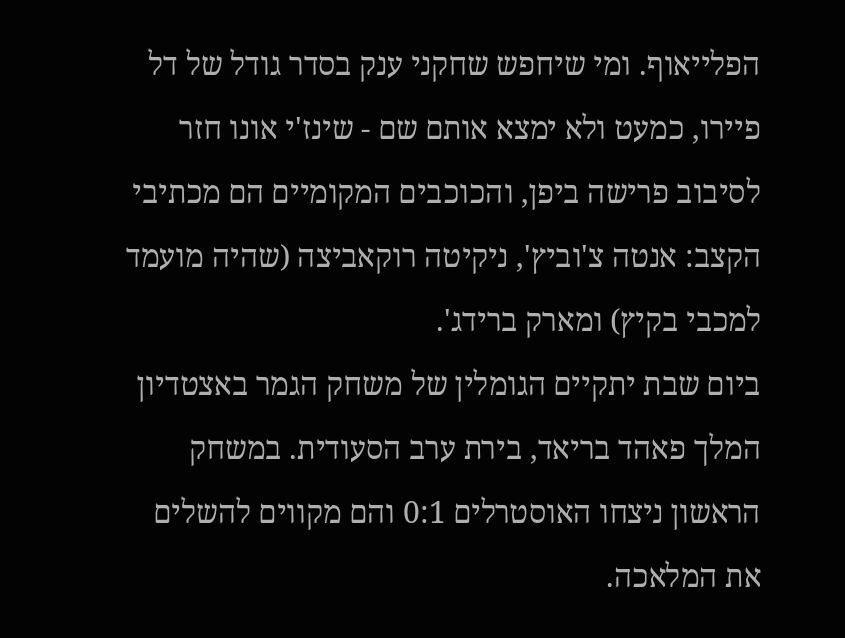הפלייאוף. ומי שיחפש שחקני ענק בסדר גודל של דל פיירו, כמעט ולא ימצא אותם שם - שינז'י אונו חזר לסיבוב פרישה ביפן, והכוכבים המקומיים הם מכתיבי הקצב: אנטה צ'וביץ', ניקיטה רוקאביצה (שהיה מועמד למכבי בקיץ) ומארק ברידג'.
ביום שבת יתקיים הגומלין של משחק הגמר באצטדיון המלך פאהד בריאד, בירת ערב הסעודית. במשחק הראשון ניצחו האוסטרלים 0:1 והם מקווים להשלים את המלאכה.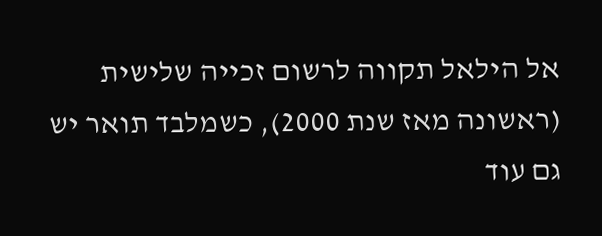אל הילאל תקווה לרשום זכייה שלישית (ראשונה מאז שנת 2000), כשמלבד תואר יש גם עוד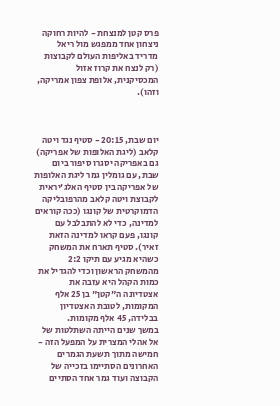פרס קטן למנצחת - להיות רחוקה ניצחון אחד ממפגש מול ריאל מדריד באליפות העולם לקבוצות (רק לנצח את קרוז אזול המכסיקנית, אלופת צפון אמריקה, וזהו).



יום שבת, 20:15 - סטיף נגד ויטה קלאב (ליגת האלופות של אפריקה)
גם באפריקה יסגרו סיפור ביום שבת, עם גומלין גמר ליגת האלופות של אפריקה בין סטיף האלג'יראית לקבוצת ויטה קלאב מהרפובליקה הדמוקרטית של קונגו (ככה קוראים למדינה, כדי לא להתבלבל עם קונגו, פעם קראו למדינה הזאת זאיר). סטיף תארח את המשחק כשהיא מגיע עם תיקו 2:2 מהמשחק הראשון וכדי להגדיל את כמות הקהל היא עזבה את אצטדיונה ה"קטן" בן 25 אלף המקומות, לטובת האצטדיון בבלידה, 45 אלף מקומות.
במשך שנים הייתה השתלטות של אל אהלי המצרית על המפעל הזה - חמישה מתוך תשעת הגמרים האחרונים הסתיימו בזכייה של הקבוצה ועוד גמר אחד הסתיים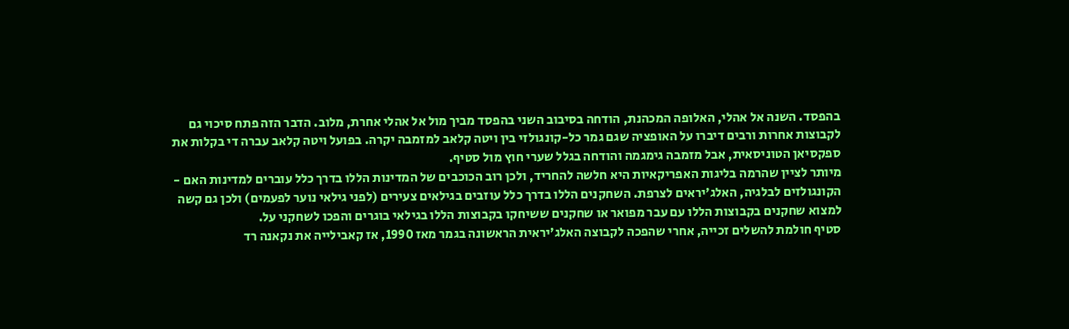בהפסד. השנה אל אהלי, האלופה המכהנת, הודחה בסיבוב השני בהפסד מביך מול אל אהלי אחרת, מלוב. הדבר הזה פתח סיכוי גם לקבוצות אחרות ורבים דיברו על האופציה שגם גמר כל-קונגולזי בין ויטה קלאב למזמבה יקרה. בפועל ויטה קלאב עברה די בקלות את ספקסיאן הטוניסאית, אבל מזמבה גימגמה והודחה בגלל שערי חוץ מול סטיף.
מיותר לציין שהרמה בליגות האפריקאיות היא חלשה להחריד, ולכן רוב הכוכבים של המדינות הללו בדרך כלל עוברים למדינות האם - הקונגולזים לבלגיה, האלג'יראים לצרפת. השחקנים הללו בדרך כלל עוזבים בגילאים צעירים (לפני גילאי נוער לפעמים) ולכן גם קשה למצוא שחקנים בקבוצות הללו עם עבר מפואר או שחקנים ששיחקו בקבוצות הללו בגילאי בוגרים והפכו לשחקני על.
סטיף חולמת להשלים זכייה, אחרי שהפכה לקבוצה האלג'יראית הראשונה בגמר מאז 1990, אז קאבילייה את נקאנה רד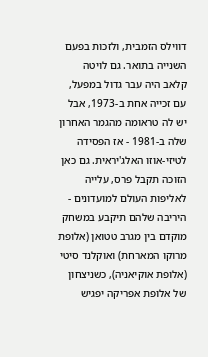דווילס הזמבית, ולזכות בפעם השנייה בתואר. גם לויטה קלאב היה עבר גדול במפעל, עם זכייה אחת ב-1973, אבל יש לה טראומה מהגמר האחרון שלה ב-1981 - אז הפסידה לטיזי-אוזו האלג'יראית. גם כאן הזוכה תקבל פרס, עלייה לאליפות העולם למועדונים - היריבה שלהם תיקבע במשחק מוקדם בין מגרב טטואן (אלופת מרוקו המארחת) ואוקלנד סיטי (אלופת אוקיאניה), כשניצחון של אלופת אפריקה יפגיש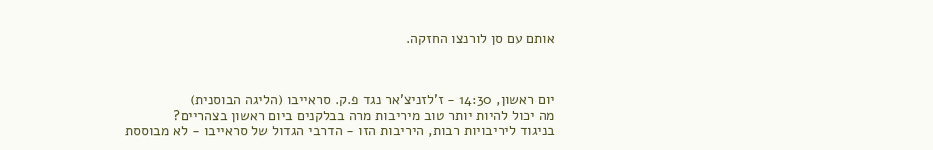אותם עם סן לורנצו החזקה.



יום ראשון, 14:30 - ז'לזניצ'אר נגד פ.ק. סראייבו (הליגה הבוסנית)
מה יכול להיות יותר טוב מיריבות מרה בבלקנים ביום ראשון בצהריים?
בניגוד ליריבויות רבות, היריבות הזו - הדרבי הגדול של סראייבו - לא מבוססת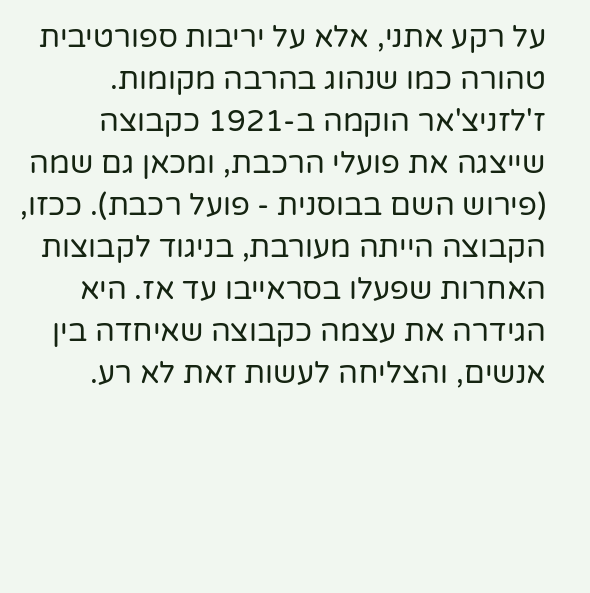על רקע אתני, אלא על יריבות ספורטיבית טהורה כמו שנהוג בהרבה מקומות.
ז'לזניצ'אר הוקמה ב-1921 כקבוצה שייצגה את פועלי הרכבת, ומכאן גם שמה (פירוש השם בבוסנית - פועל רכבת). ככזו, הקבוצה הייתה מעורבת, בניגוד לקבוצות האחרות שפעלו בסראייבו עד אז. היא הגידרה את עצמה כקבוצה שאיחדה בין אנשים, והצליחה לעשות זאת לא רע.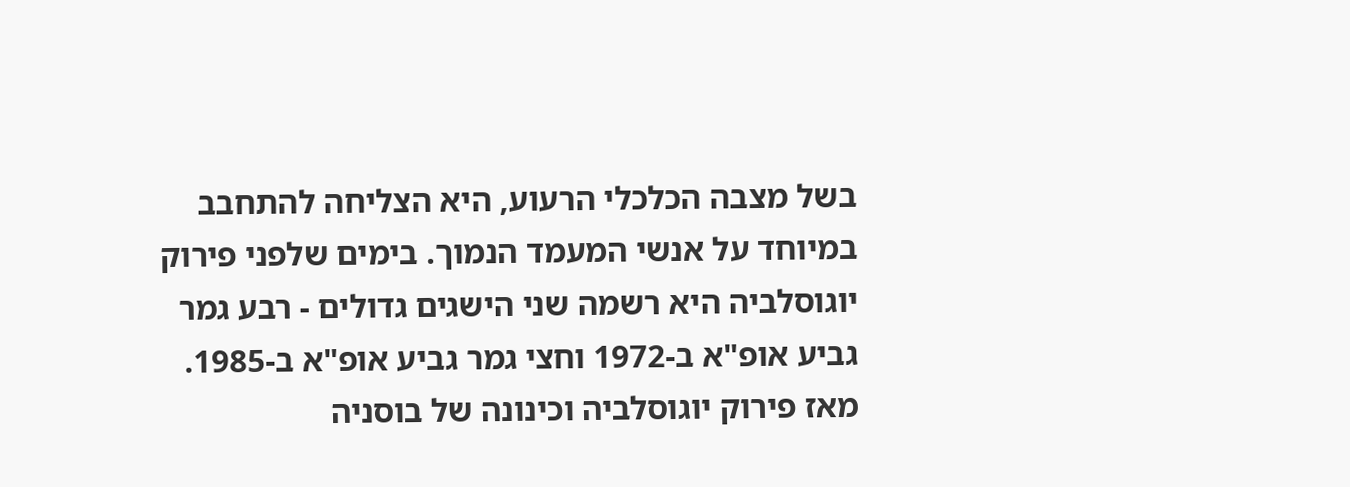בשל מצבה הכלכלי הרעוע, היא הצליחה להתחבב במיוחד על אנשי המעמד הנמוך. בימים שלפני פירוק יוגוסלביה היא רשמה שני הישגים גדולים - רבע גמר גביע אופ"א ב-1972 וחצי גמר גביע אופ"א ב-1985. מאז פירוק יוגוסלביה וכינונה של בוסניה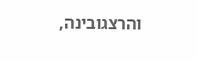והרצגובינה,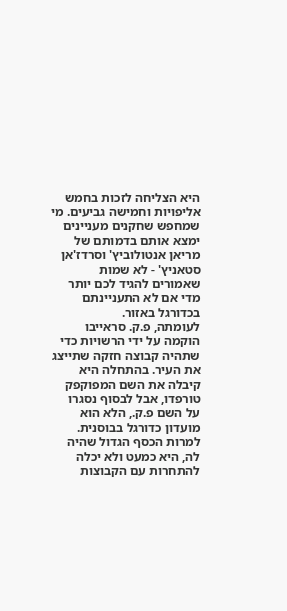היא הצליחה לזכות בחמש אליפויות וחמישה גביעים. מי שמחפש שחקנים מעניינים ימצא אותם בדמותם של מריאן אנטולוביץ' וסרדז'אן סטאניץ' - לא שמות שאמורים להגיד לכם יותר מדי אם לא התעניינתם בכדורגל באזור.
לעומתה, פ.ק. סראייבו הוקמה על ידי הרשויות כדי שתהיה קבוצה חזקה שתייצג את העיר. בהתחלה היא קיבלה את השם המפוקפק טורפדו, אבל לבסוף נסגרו על השם פ.ק., הלא הוא מועדון כדורגל בבוסנית. למרות הכסף הגדול שהיה לה, היא כמעט ולא יכלה להתחרות עם הקבוצות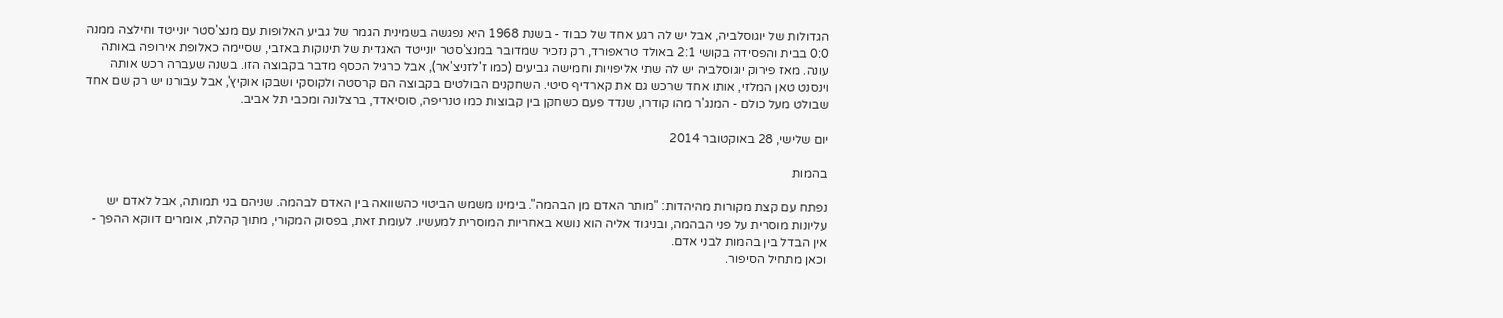הגדולות של יוגוסלביה, אבל יש לה רגע אחד של כבוד - בשנת 1968 היא נפגשה בשמינית הגמר של גביע האלופות עם מנצ'סטר יונייטד וחילצה ממנה 0:0 בבית והפסידה בקושי 2:1 באולד טראפורד, רק נזכיר שמדובר במנצ'סטר יונייטד האגדית של תינוקות באזבי, שסיימה כאלופת אירופה באותה עונה. מאז פירוק יוגוסלביה יש לה שתי אליפויות וחמישה גביעים (כמו ז'לזניצ'אר), אבל כרגיל הכסף מדבר בקבוצה הזו. בשנה שעברה רכש אותה וינסנט טאן המלזי, אותו אחד שרכש גם את קארדיף סיטי. השחקנים הבולטים בקבוצה הם קרסטה ולקוסקי ושבקו אוקיץ', אבל עבורנו יש רק שם אחד שבולט מעל כולם - המנג'ר מהו קודרו, שנדד פעם כשחקן בין קבוצות כמו טנריפה, סוסיאדד, ברצלונה ומכבי תל אביב.

יום שלישי, 28 באוקטובר 2014

בהמות

נפתח עם קצת מקורות מהיהדות: "מותר האדם מן הבהמה". בימינו משמש הביטוי כהשוואה בין האדם לבהמה. שניהם בני תמותה, אבל לאדם יש עליונות מוסרית על פני הבהמה, ובניגוד אליה הוא נושא באחריות המוסרית למעשיו. לעומת זאת, בפסוק המקורי, מתוך קהלת, אומרים דווקא ההפך - אין הבדל בין בהמות לבני אדם.
וכאן מתחיל הסיפור.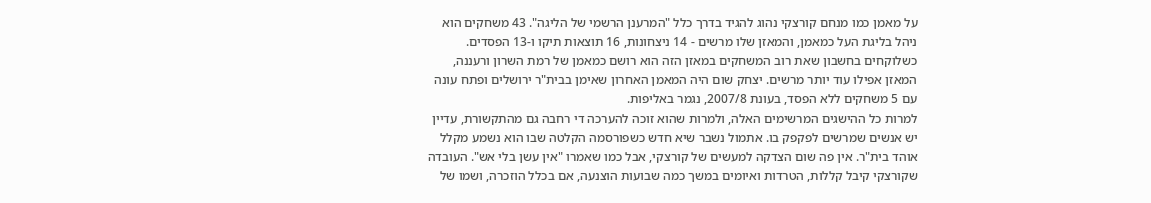על מאמן כמו מנחם קורצקי נהוג להגיד בדרך כלל "המרענן הרשמי של הליגה". 43 משחקים הוא ניהל בליגת העל כמאמן, והמאזן שלו מרשים - 14 ניצחונות, 16 תוצאות תיקו ו-13 הפסדים. כשלוקחים בחשבון שאת רוב המשחקים במאזן הזה הוא רושם כמאמן של רמת השרון ורעננה, המאזן אפילו עוד יותר מרשים. יצחק שום היה המאמן האחרון שאימן בבית"ר ירושלים ופתח עונה עם 5 משחקים ללא הפסד, בעונת 2007/8, נגמר באליפות.
למרות כל ההישגים המרשימים האלה, ולמרות שהוא זוכה להערכה די רחבה גם מהתקשורת, עדיין יש אנשים שמרשים לפקפק בו. אתמול נשבר שיא חדש כשפורסמה הקלטה שבו הוא נשמע מקלל אוהד בית"ר. אין פה שום הצדקה למעשים של קורצקי, אבל כמו שאמרו "אין עשן בלי אש". העובדה שקורצקי קיבל קללות, הטרדות ואיומים במשך כמה שבועות הוצנעה, אם בכלל הוזכרה, ושמו של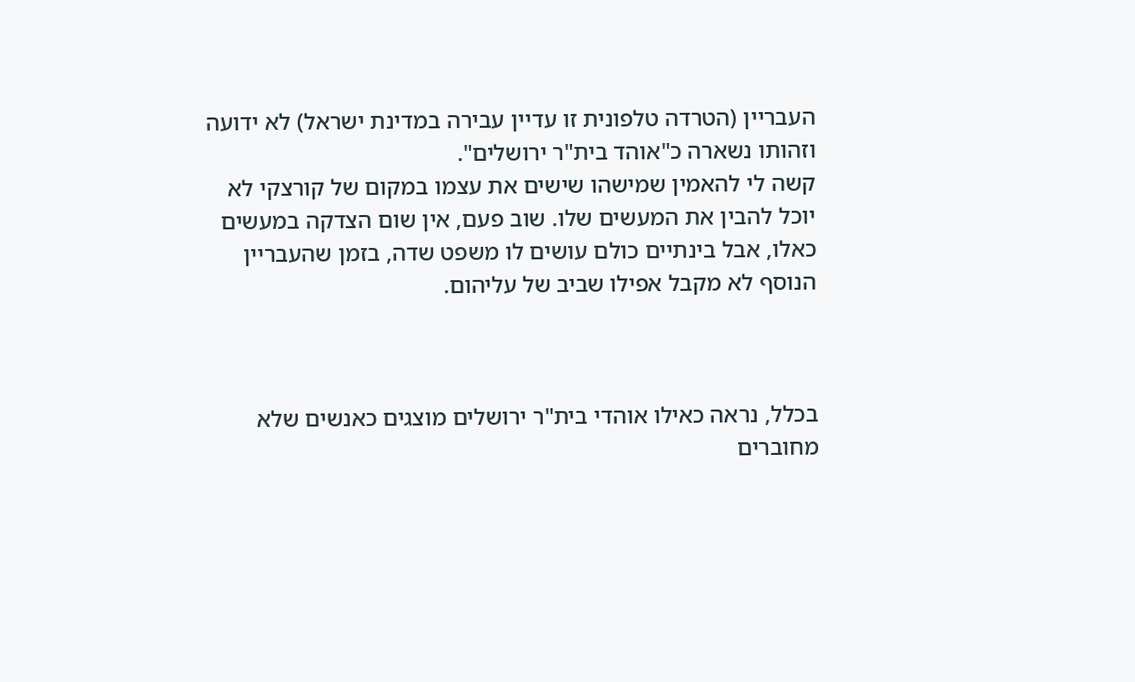העבריין (הטרדה טלפונית זו עדיין עבירה במדינת ישראל) לא ידועה וזהותו נשארה כ"אוהד בית"ר ירושלים".
קשה לי להאמין שמישהו שישים את עצמו במקום של קורצקי לא יוכל להבין את המעשים שלו. שוב פעם, אין שום הצדקה במעשים כאלו, אבל בינתיים כולם עושים לו משפט שדה, בזמן שהעבריין הנוסף לא מקבל אפילו שביב של עליהום.



בכלל, נראה כאילו אוהדי בית"ר ירושלים מוצגים כאנשים שלא מחוברים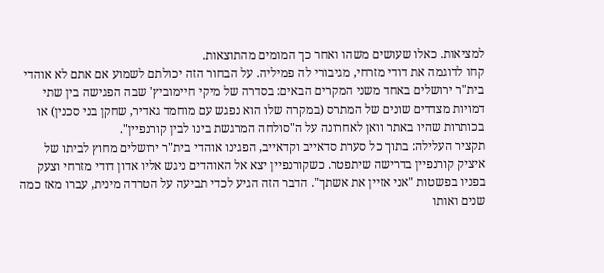למציאות. כאלו שעושים משהו ואחר כך המומים מהתוצאות.
קחו לדוגמה את דודי מזרחי, מגיבורי לה פמיליה. על הבחור הזה יכולתם לשמוע אם אתם לא אוהדי בית"ר ירושלים באחד משני המקרים הבאים: בסדרה של מיקי חיימוביץ' שבה הפגישה בין שתי דמויות מצדדים שונים של המתרס (במקרה שלו הוא נפגש עם מוחמד גאדיר, שחקן בני סכנין) או בכותרות שהיו באתר וואן לאחרונה על ה"סולחה המרגשת בינו לבין קורנפיין".
תקציר העלילה: בתוך כל סערת סדאייב וקדאייב, הפגינו אוהדי בית"ר ירושלים מחוץ לביתו של איציק קורנפיין בדרישה שיתפטר. כשקורנפיין יצא אל האוהדים ניגש אליו אדון דודי מזרחי וצעק בפניו בפשטות "אני אזיין את אשתך". הדבר הזה הגיע לכדי תביעה על הטרדה מינית, עברו מאז כמה שנים ואותו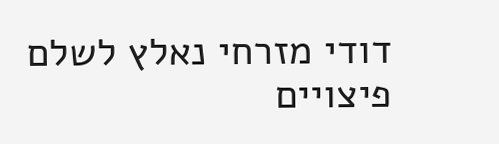דודי מזרחי נאלץ לשלם פיצויים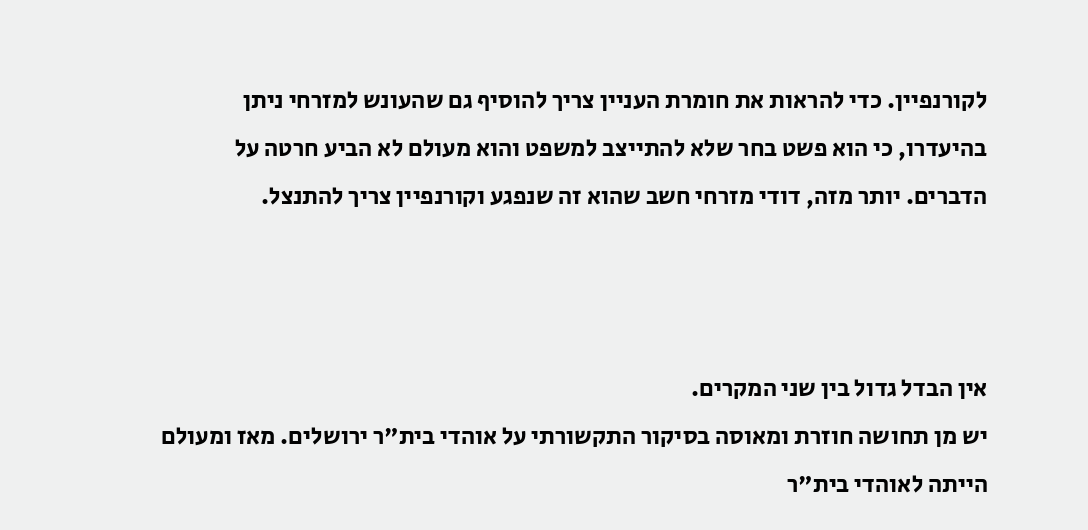לקורנפיין. כדי להראות את חומרת העניין צריך להוסיף גם שהעונש למזרחי ניתן בהיעדרו, כי הוא פשט בחר שלא להתייצב למשפט והוא מעולם לא הביע חרטה על הדברים. יותר מזה, דודי מזרחי חשב שהוא זה שנפגע וקורנפיין צריך להתנצל.



אין הבדל גדול בין שני המקרים.
יש מן תחושה חוזרת ומאוסה בסיקור התקשורתי על אוהדי בית"ר ירושלים. מאז ומעולם הייתה לאוהדי בית"ר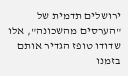ירושלים תדמית של "הערסים מהשכונה", אלו שדודו טופז הגדיר אותם בזמנו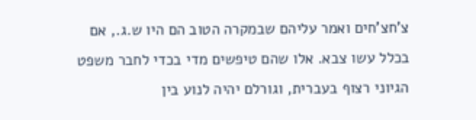צ'חצ'חים ואמר עליהם שבמקרה הטוב הם היו ש.ג., אם בכלל עשו צבא. אלו שהם טיפשים מדי בכדי לחבר משפט הגיוני רצוף בעברית, וגורלם יהיה לנוע בין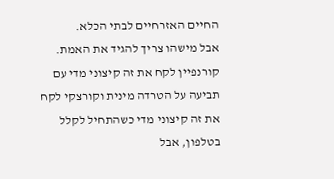החיים האזרחיים לבתי הכלא.
אבל מישהו צריך להגיד את האמת. קורנפיין לקח את זה קיצוני מדי עם תביעה על הטרדה מינית וקורצקי לקח את זה קיצוני מדי כשהתחיל לקלל בטלפון, אבל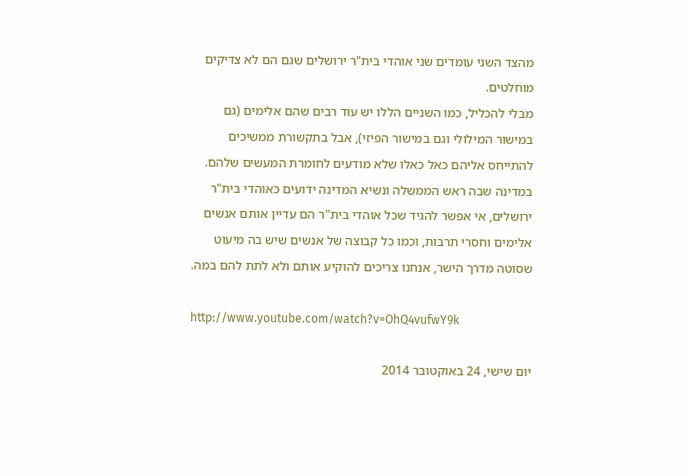מהצד השני עומדים שני אוהדי בית"ר ירושלים שגם הם לא צדיקים מוחלטים.
מבלי להכליל, כמו השניים הללו יש עוד רבים שהם אלימים (גם במישור המילולי וגם במישור הפיזי), אבל בתקשורת ממשיכים להתייחס אליהם כאל כאלו שלא מודעים לחומרת המעשים שלהם. במדינה שבה ראש הממשלה ונשיא המדינה ידועים כאוהדי בית"ר ירושלים, אי אפשר להגיד שכל אוהדי בית"ר הם עדיין אותם אנשים אלימים וחסרי תרבות, וכמו כל קבוצה של אנשים שיש בה מיעוט שסוטה מדרך הישר, אנחנו צריכים להוקיע אותם ולא לתת להם במה.

http://www.youtube.com/watch?v=OhQ4vufwY9k

יום שישי, 24 באוקטובר 2014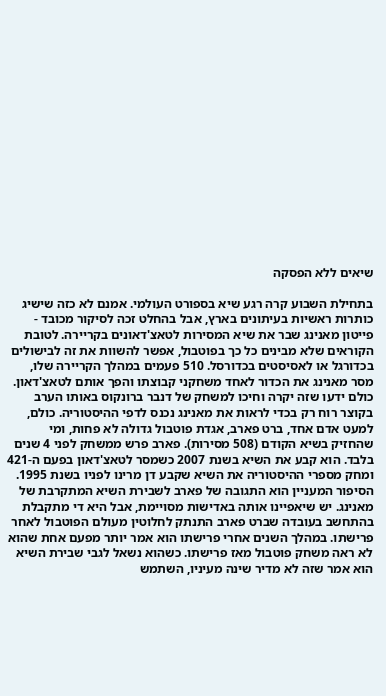שיאים ללא הפסקה

בתחילת השבוע קרה רגע שיא בספורט העולמי. אמנם לא כזה שישיג כותרות ראשיות בעיתונים בארץ, אבל בהחלט זכה לסיקור מכובד - פייטון מאנינג שבר את שיא המסירות לטאצ'דאונים בקריירה. לטובת הקוראים שלא מבינים כל כך בפוטבול, אפשר להשוות את זה לבישולים בכדורגל או לאסיסטים בכדורסל. 510 פעמים במהלך הקריירה שלו, מסר מאנינג את הכדור לאחד משחקני קבוצתו והפך אותם לטאצ'דאון.
כולם ידעו שזה יקרה וחיכו למשחק של דנבר ברונקוס באותו הערב בקוצר רוח רק בכדי לראות את מאנינג נכנס לדפי ההיסטוריה. כולם, למעט אדם אחד, ברט פארב, אגדת פוטבול גדולה לא פחות, ומי שהחזיק בשיא הקודם (508 מסירות). פארב פרש ממשחק לפני 4 שנים בלבד. הוא קבע את השיא בשנת 2007 כשמסר לטאצ'דאון בפעם ה-421 ומחק מספרי ההיסטוריה את השיא שקבע דן מרינו לפניו בשנת 1995.
הסיפור המעניין הוא התגובה של פארב לשבירת השיא המתקרבת של מאנינג. יש שיאפיינו אותה באדישות מסויימת, אבל היא די מתקבלת בהתחשב בעובדה שברט פארב התנתק לחלוטין מעולם הפוטבול לאחר פרישתו. במהלך השנים אחרי פרישתו הוא אמר יותר מפעם אחת שהוא לא ראה משחק פוטבול מאז פרישתו. כשהוא נשאל לגבי שבירת השיא הוא אמר שזה לא מדיר שינה מעיניו, השתמש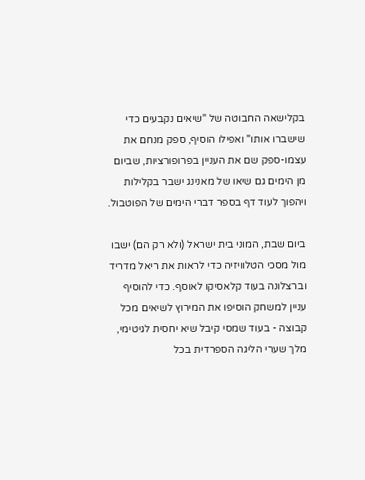בקלישאה החבוטה של "שיאים נקבעים כדי שישברו אותו" ואפילו הוסיף, ספק מנחם את עצמו-ספק שם את העניין בפרופורציות, שביום מן הימים גם שיאו של מאנינג ישבר בקלילות ויהפוך לעוד דף בספר דברי הימים של הפוטבול.

ביום שבת, המוני בית ישראל (ולא רק הם) ישבו מול מסכי הטלוויזיה כדי לראות את ריאל מדריד וברצלונה בעוד קלאסיקו לאוסף. כדי להוסיף עניין למשחק הוסיפו את המירוץ לשיאים מכל קבוצה - בעוד שמסי קיבל שיא יחסית לגיטימי, מלך שערי הליגה הספרדית בכל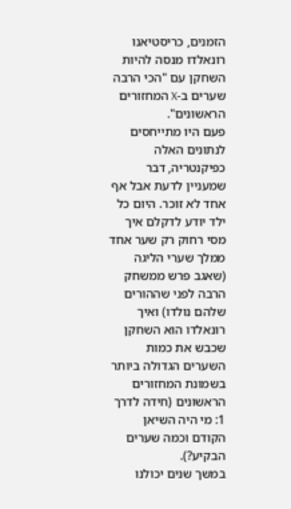הזמנים, כריסטיאנו רונאלדו מנסה להיות השחקן עם "הכי הרבה שערים ב-X המחזורים הראשונים".
פעם היו מתייחסים לנתונים האלה כפיקנטריה, דבר שמעניין לדעת אבל אף אחד לא זוכר. היום כל ילד יודע לדקלם איך מסי רחוק רק שער אחד ממלך שערי הליגה (שאגב פרש ממשחק הרבה לפני שההורים שלהם נולדו) ואיך רונאלדו הוא השחקן שכבש את כמות השערים הגדולה ביותר בשמונת המחזורים הראשונים (חידה לדרך 1: מי היה השיאן הקודם וכמה שערים הבקיע?).
במשך שנים יכולנו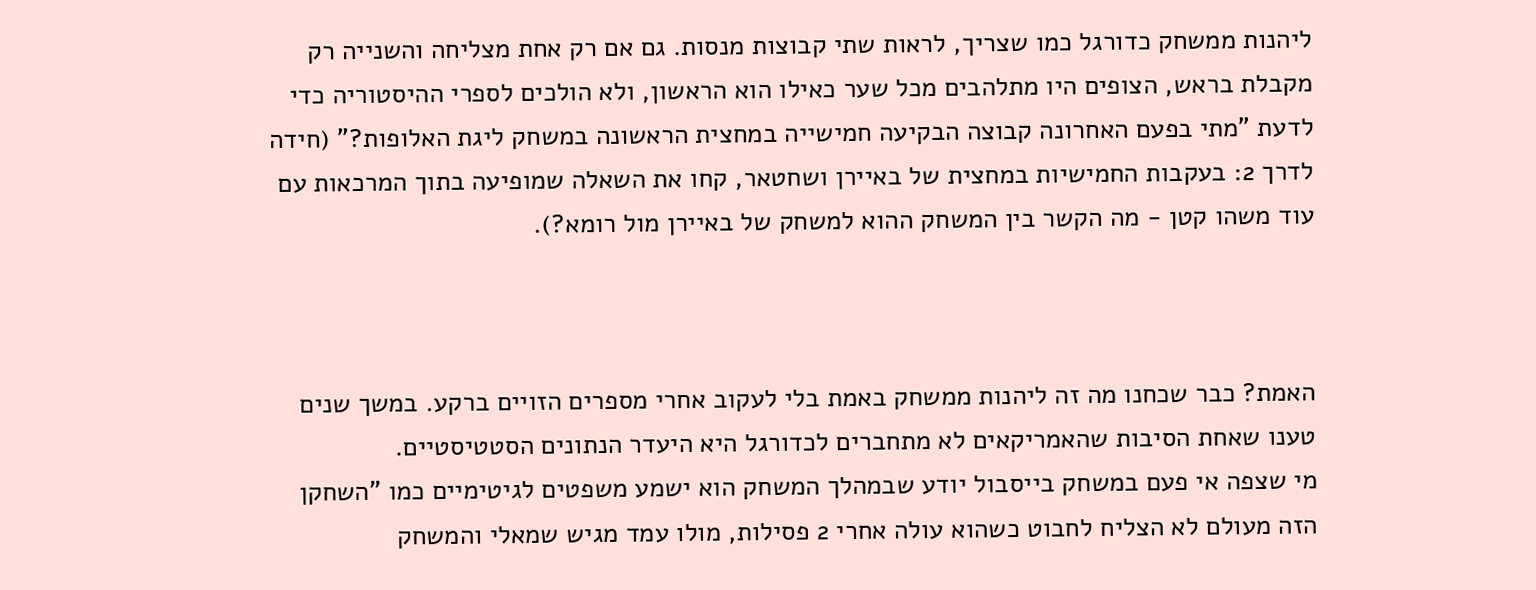ליהנות ממשחק כדורגל כמו שצריך, לראות שתי קבוצות מנסות. גם אם רק אחת מצליחה והשנייה רק מקבלת בראש, הצופים היו מתלהבים מכל שער כאילו הוא הראשון, ולא הולכים לספרי ההיסטוריה כדי לדעת "מתי בפעם האחרונה קבוצה הבקיעה חמישייה במחצית הראשונה במשחק ליגת האלופות?" (חידה לדרך 2: בעקבות החמישיות במחצית של באיירן ושחטאר, קחו את השאלה שמופיעה בתוך המרכאות עם עוד משהו קטן - מה הקשר בין המשחק ההוא למשחק של באיירן מול רומא?).



האמת? כבר שכחנו מה זה ליהנות ממשחק באמת בלי לעקוב אחרי מספרים הזויים ברקע. במשך שנים טענו שאחת הסיבות שהאמריקאים לא מתחברים לכדורגל היא היעדר הנתונים הסטטיסטיים.
מי שצפה אי פעם במשחק בייסבול יודע שבמהלך המשחק הוא ישמע משפטים לגיטימיים כמו "השחקן הזה מעולם לא הצליח לחבוט כשהוא עולה אחרי 2 פסילות, מולו עמד מגיש שמאלי והמשחק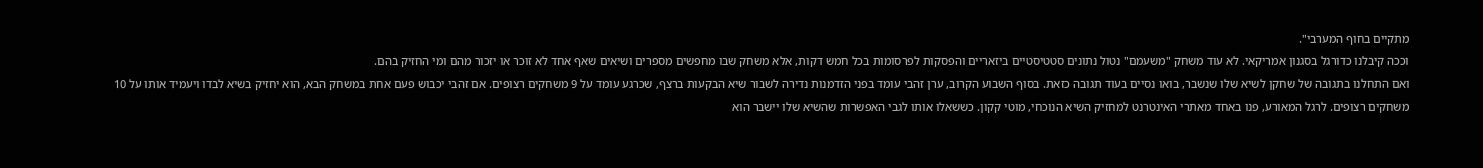מתקיים בחוף המערבי".
וככה קיבלנו כדורגל בסגנון אמריקאי. לא עוד משחק "משעמם" נטול נתונים סטטיסטיים ביזאריים והפסקות לפרסומות בכל חמש דקות, אלא משחק שבו מחפשים מספרים ושיאים שאף אחד לא זוכר או יזכור מהם ומי החזיק בהם.
ואם התחלנו בתגובה של שחקן לשיא שלו שנשבר, בואו נסיים בעוד תגובה כזאת. בסוף השבוע הקרוב, ערן זהבי עומד בפני הזדמנות נדירה לשבור שיא הבקעות ברצף, שכרגע עומד על 9 משחקים רצופים. אם זהבי יכבוש פעם אחת במשחק הבא, הוא יחזיק בשיא לבדו ויעמיד אותו על 10 משחקים רצופים. לרגל המאורע, פנו באחד מאתרי האינטרנט למחזיק השיא הנוכחי, מוטי קקון. כששאלו אותו לגבי האפשרות שהשיא שלו יישבר הוא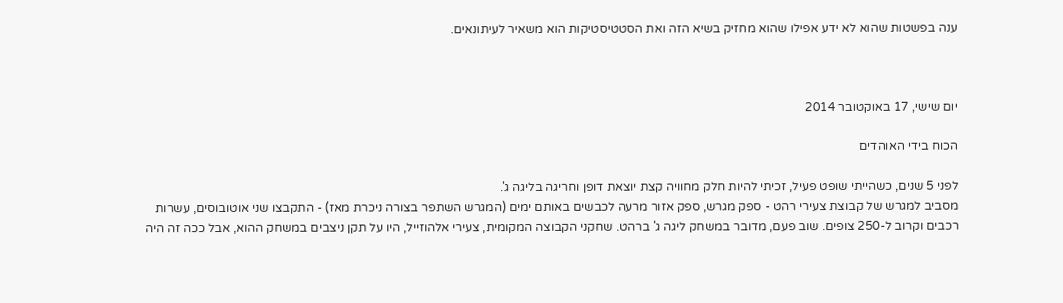ענה בפשטות שהוא לא ידע אפילו שהוא מחזיק בשיא הזה ואת הסטטיסטיקות הוא משאיר לעיתונאים.



יום שישי, 17 באוקטובר 2014

הכוח בידי האוהדים

לפני 5 שנים, כשהייתי שופט פעיל, זכיתי להיות חלק מחוויה קצת יוצאת דופן וחריגה בליגה ג'.
מסביב למגרש של קבוצת צעירי רהט - ספק מגרש, ספק אזור מרעה לכבשים באותם ימים (המגרש השתפר בצורה ניכרת מאז) - התקבצו שני אוטובוסים, עשרות רכבים וקרוב ל-250 צופים. שוב פעם, מדובר במשחק ליגה ג' ברהט. שחקני הקבוצה המקומית, צעירי אלהוזייל, היו על תקן ניצבים במשחק ההוא, אבל ככה זה היה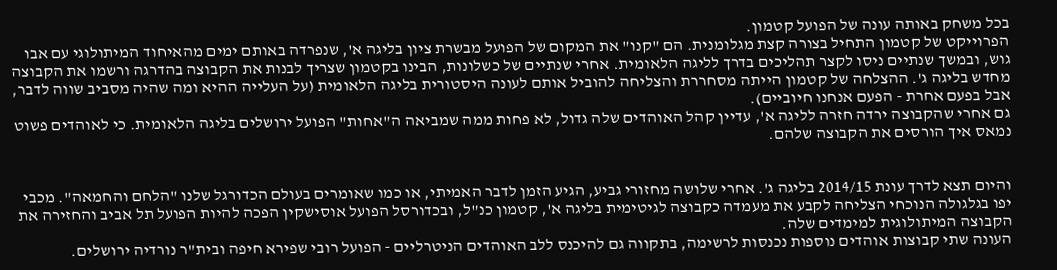בכל משחק באותה עונה של הפועל קטמון.
הפרוייקט של קטמון התחיל בצורה קצת מגלומנית. הם "קנו" את המקום של הפועל מבשרת ציון בליגה א', שנפרדה באותם ימים מהאיחוד המיתולוגי עם אבו גוש, ובמשך שנתיים ניסו לקצר תהליכים בדרך לליגה הלאומית. אחרי שנתיים של כשלונות, הבינו בקטמון שצריך לבנות את הקבוצה בהדרגה ורשמו את הקבוצה מחדש בליגה ג'. ההצלחה של קטמון הייתה מסחררת והצליחה להוביל אותם לעונה היסטורית בליגה הלאומית (על העלייה ההיא ומה שהיה מסביב שווה לדבר, אבל בפעם אחרת - הפעם אנחנו חיוביים).
גם אחרי שהקבוצה ירדה חזרה לליגה א', עדיין קהל האוהדים שלה גדול, לא פחות ממה שמביאה ה"אחות" הפועל ירושלים בליגה הלאומית. כי לאוהדים פשוט נמאס איך הורסים את הקבוצה שלהם.


והיום תצא לדרך עונת 2014/15 בליגה ג'. אחרי שלושה מחזורי גביע, הגיע הזמן לדבר האמיתי, או כמו שאומרים בעולם הכדורגל שלנו "הלחם והחמאה". מכבי יפו בגלגולה הנוכחי הצליחה לקבע את מעמדה כקבוצה לגיטימית בליגה א', קטמון כנ"ל, ובכדורסל הפועל אוסישקין הפכה להיות הפועל תל אביב והחזירה את הקבוצה המיתולוגית למימדים שלה.
העונה שתי קבוצות אוהדים נוספות נכנסות לרשימה, בתקווה גם להיכנס ללב האוהדים הניטרליים - הפועל רובי שפירא חיפה ובית"ר נורדיה ירושלים.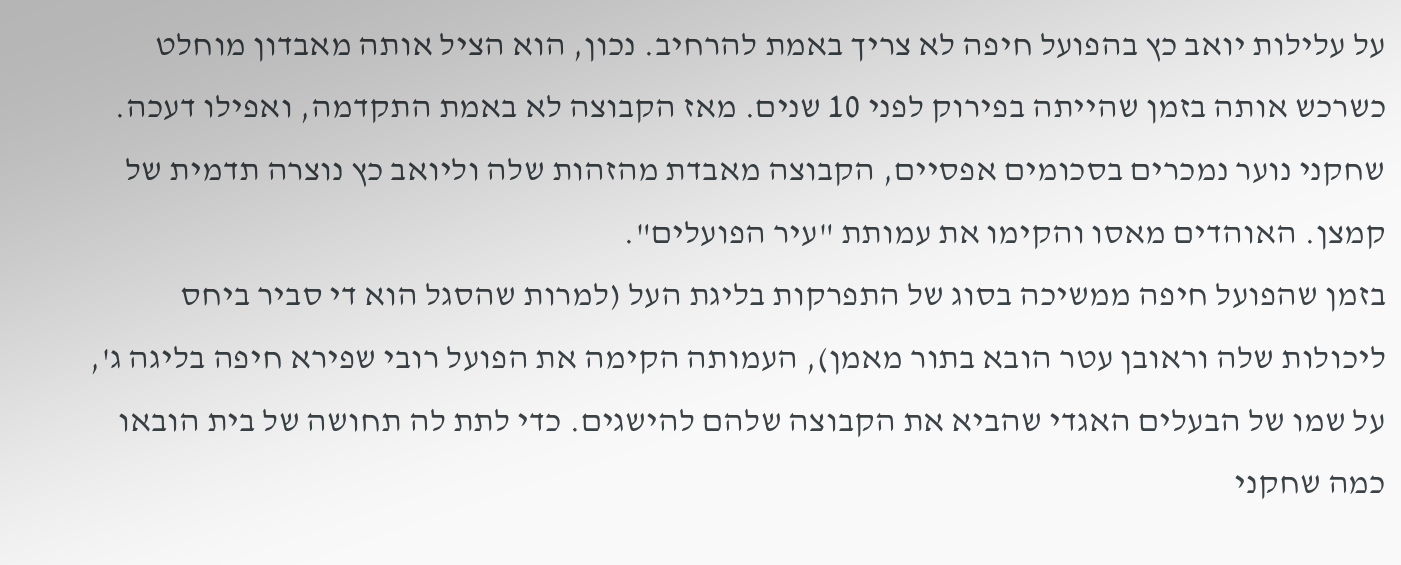על עלילות יואב כץ בהפועל חיפה לא צריך באמת להרחיב. נכון, הוא הציל אותה מאבדון מוחלט כשרכש אותה בזמן שהייתה בפירוק לפני 10 שנים. מאז הקבוצה לא באמת התקדמה, ואפילו דעכה. שחקני נוער נמכרים בסכומים אפסיים, הקבוצה מאבדת מהזהות שלה וליואב כץ נוצרה תדמית של קמצן. האוהדים מאסו והקימו את עמותת "עיר הפועלים".
בזמן שהפועל חיפה ממשיכה בסוג של התפרקות בליגת העל (למרות שהסגל הוא די סביר ביחס ליכולות שלה וראובן עטר הובא בתור מאמן), העמותה הקימה את הפועל רובי שפירא חיפה בליגה ג', על שמו של הבעלים האגדי שהביא את הקבוצה שלהם להישגים. כדי לתת לה תחושה של בית הובאו כמה שחקני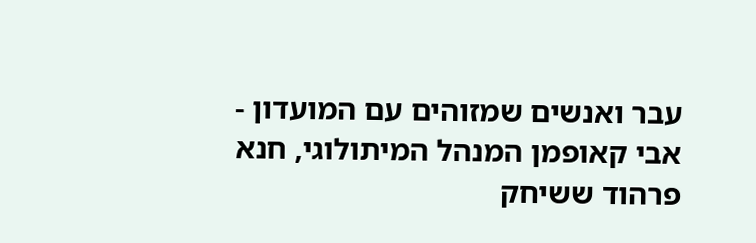עבר ואנשים שמזוהים עם המועדון - אבי קאופמן המנהל המיתולוגי, חנא פרהוד ששיחק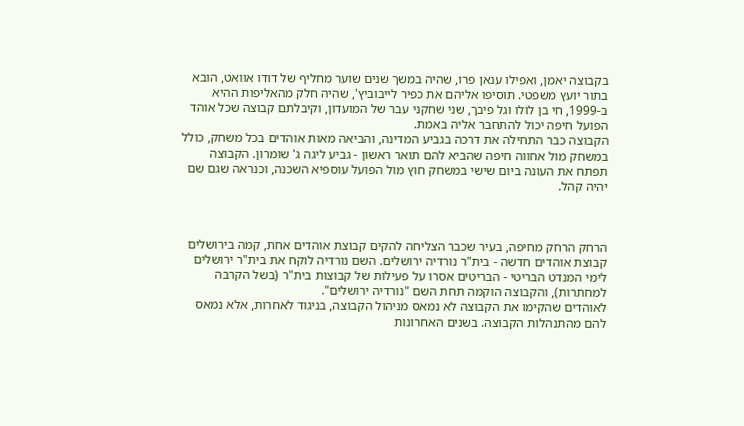בקבוצה יאמן, ואפילו ענאן פרו, שהיה במשך שנים שוער מחליף של דודו אוואט, הובא בתור יועץ משפטי. תוסיפו אליהם את כפיר לייבוביץ', שהיה חלק מהאליפות ההיא ב-1999, חי בן לולו וגל פיבך, שני שחקני עבר של המועדון, וקיבלתם קבוצה שכל אוהד הפועל חיפה יכול להתחבר אליה באמת.
הקבוצה כבר התחילה את דרכה בגביע המדינה, והביאה מאות אוהדים בכל משחק, כולל במשחק מול אחווה חיפה שהביא להם תואר ראשון - גביע ליגה ג' שומרון. הקבוצה תפתח את העונה ביום שישי במשחק חוץ מול הפועל עוספיא השכנה, וכנראה שגם שם יהיה קהל.



הרחק הרחק מחיפה, בעיר שכבר הצליחה להקים קבוצת אוהדים אחת, קמה בירושלים קבוצת אוהדים חדשה - בית"ר נורדיה ירושלים. השם נורדיה לוקח את בית"ר ירושלים לימי המנדט הבריטי - הבריטים אסרו על פעילות של קבוצות בית"ר (בשל הקרבה למחתרות), והקבוצה הוקמה תחת השם "נורדיה ירושלים".
לאוהדים שהקימו את הקבוצה לא נמאס מניהול הקבוצה, בניגוד לאחרות, אלא נמאס להם מהתנהלות הקבוצה. בשנים האחרונות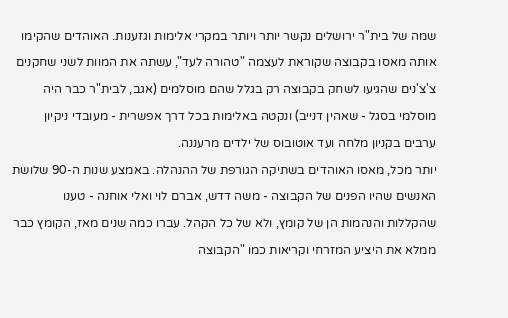שמה של בית"ר ירושלים נקשר יותר ויותר במקרי אלימות וגזענות. האוהדים שהקימו אותה מאסו בקבוצה שקוראת לעצמה "טהורה לעד", עשתה את המוות לשני שחקנים צ'צ'נים שהגיעו לשחק בקבוצה רק בגלל שהם מוסלמים (אגב, לבית"ר כבר היה מוסלמי בסגל - שאהין דנייב) ונקטה באלימות בכל דרך אפשרית - מעובדי ניקיון ערבים בקניון מלחה ועד אוטובוס של ילדים מרעננה.
יותר מכל, מאסו האוהדים בשתיקה הגורפת של ההנהלה. באמצע שנות ה-90 שלושת האנשים שהיו הפנים של הקבוצה - משה דדש, אברם לוי ואלי אוחנה - טענו שהקללות והנהמות הן של קומץ, ולא של כל הקהל. עברו כמה שנים מאז, הקומץ כבר ממלא את היציע המזרחי וקריאות כמו "הקבוצה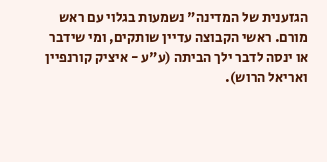הגזענית של המדינה" נשמעות בגלוי עם ראש מורם. ראשי הקבוצה עדיין שותקים, ומי שידבר או ינסה לדבר ילך הביתה (ע"ע - איציק קורנפיין ואריאל הרוש).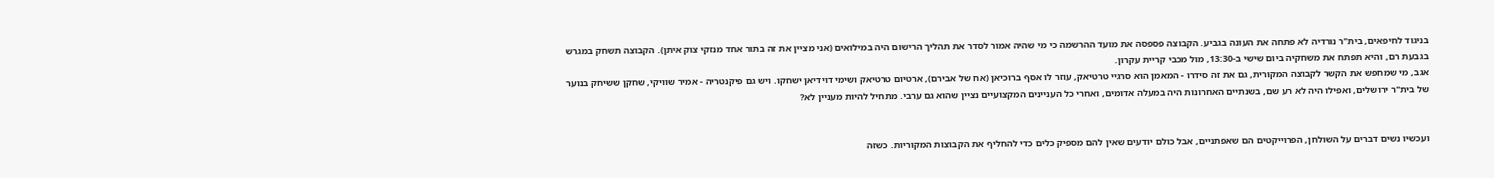בניגוד לחיפאים, בית"ר נורדיה לא פתחה את העונה בגביע. הקבוצה פספסה את מועד ההרשמה כי מי שהיה אמור לסדר את תהליך הרישום היה במילואים (אני מציין את זה בתור אחד מנזקי צוק איתן). הקבוצה תשחק במגרש בגבעת רם, והיא תפתח את משחקיה ביום שישי ב-13:30, מול מכבי קריית עקרון.
אגב, מי שמחפש את הקשר לקבוצה המקורית, גם את זה סידרו - המאמן הוא סרגיי טרטיאק, עוזר לו אסף ברוכיאן (אח של אבירם), ארטיום טרטיאק ושימי דוידיאן ישחקו. ויש גם פיקנטריה - אמיר שוויקי, שחקן ששיחק בנוער של בית"ר ירושלים, ואפילו היה לא רע שם, בשנתיים האחרונות היה במעלה אדומים, ואחרי כל העניינים המקצועיים נציין שהוא גם ערבי. מתחיל להיות מעניין לא?


ועכשיו נשים דברים על השולחן, הפרוייקטים הם שאפתניים, אבל כולם יודעים שאין להם מספיק כלים כדי להחליף את הקבוצות המקוריות. כשזה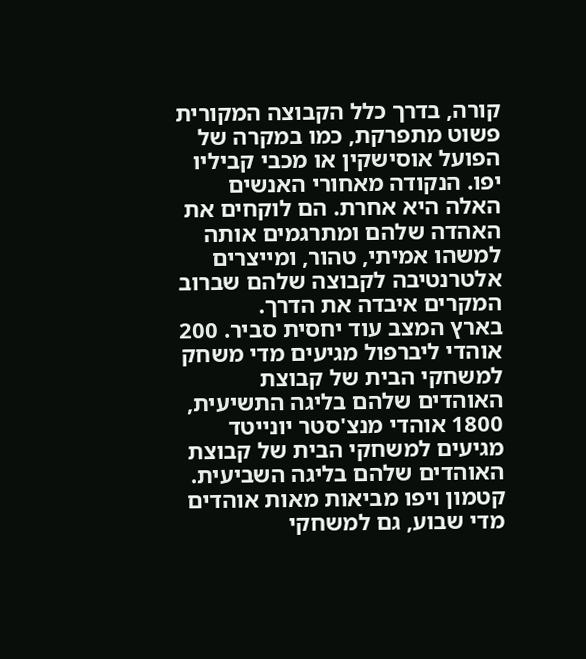קורה, בדרך כלל הקבוצה המקורית פשוט מתפרקת, כמו במקרה של הפועל אוסישקין או מכבי קביליו יפו. הנקודה מאחורי האנשים האלה היא אחרת. הם לוקחים את האהדה שלהם ומתרגמים אותה למשהו אמיתי, טהור, ומייצרים אלטרנטיבה לקבוצה שלהם שברוב המקרים איבדה את הדרך.
בארץ המצב עוד יחסית סביר. 200 אוהדי ליברפול מגיעים מדי משחק למשחקי הבית של קבוצת האוהדים שלהם בליגה התשיעית, 1800 אוהדי מנצ'סטר יונייטד מגיעים למשחקי הבית של קבוצת האוהדים שלהם בליגה השביעית. קטמון ויפו מביאות מאות אוהדים מדי שבוע, גם למשחקי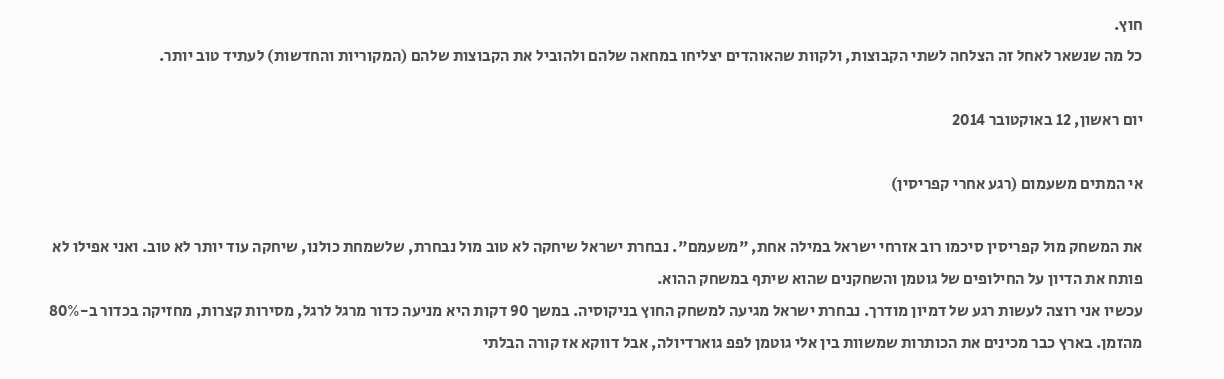חוץ.
כל מה שנשאר לאחל זה הצלחה לשתי הקבוצות, ולקוות שהאוהדים יצליחו במחאה שלהם ולהוביל את הקבוצות שלהם (המקוריות והחדשות) לעתיד טוב יותר.

יום ראשון, 12 באוקטובר 2014

אי המתים משעמום (רגע אחרי קפריסין)

את המשחק מול קפריסין סיכמו רוב אזרחי ישראל במילה אחת, "משעמם". נבחרת ישראל שיחקה לא טוב מול נבחרת, שלשמחת כולנו, שיחקה עוד יותר לא טוב. ואני אפילו לא פותח את הדיון על החילופים של גוטמן והשחקנים שהוא שיתף במשחק ההוא.
עכשיו אני רוצה לעשות רגע של דמיון מודרך. נבחרת ישראל מגיעה למשחק החוץ בניקוסיה. במשך 90 דקות היא מניעה כדור מרגל לרגל, מסירות קצרות, מחזיקה בכדור ב-80% מהזמן. בארץ כבר מכינים את הכותרות שמשוות בין אלי גוטמן לפפ גוארדיולה, אבל דווקא אז קורה הבלתי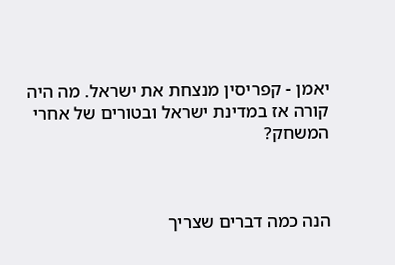יאמן - קפריסין מנצחת את ישראל. מה היה קורה אז במדינת ישראל ובטורים של אחרי המשחק?



הנה כמה דברים שצריך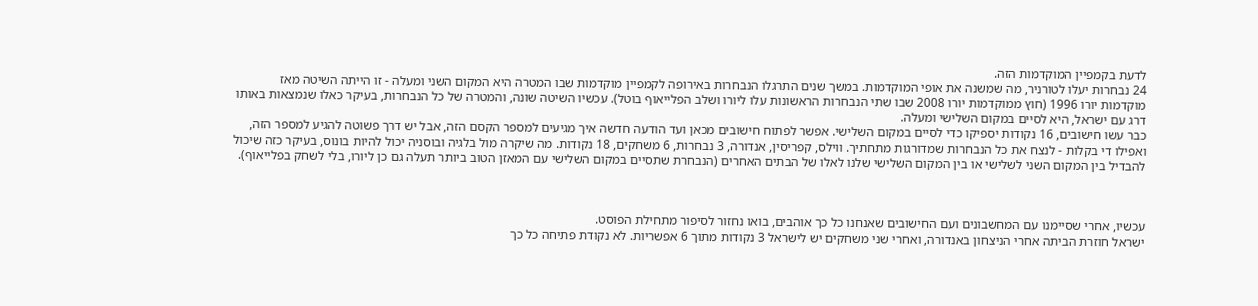לדעת בקמפיין המוקדמות הזה.
24 נבחרות יעלו לטורניר, מה שמשנה את אופי המוקדמות. במשך שנים התרגלו הנבחרות באירופה לקמפיין מוקדמות שבו המטרה היא המקום השני ומעלה - זו הייתה השיטה מאז מוקדמות יורו 1996 (חוץ ממוקדמות יורו 2008 שבו שתי הנבחרות הראשונות עלו ליורו ושלב הפלייאוף בוטל). עכשיו השיטה שונה, והמטרה של כל הנבחרות, בעיקר כאלו שנמצאות באותו דרג עם ישראל, היא לסיים במקום השלישי ומעלה.
כבר עשו חישובים, 16 נקודות יספיקו כדי לסיים במקום השלישי. אפשר לפתוח חישובים מכאן ועד הודעה חדשה איך מגיעים למספר הקסם הזה, אבל יש דרך פשוטה להגיע למספר הזה, ואפילו די בקלות - לנצח את כל הנבחרות שמדורגות מתחתיך. ווילס, קפריסין, אנדורה, 3 נבחרות, 6 משחקים, 18 נקודות. מה שיקרה מול בלגיה ובוסניה יכול להיות בונוס, בעיקר כזה שיכול להבדיל בין המקום השני לשלישי או בין המקום השלישי שלנו לאלו של הבתים האחרים (הנבחרת שתסיים במקום השלישי עם המאזן הטוב ביותר תעלה גם כן ליורו, בלי לשחק בפלייאוף).



עכשיו, אחרי שסיימנו עם המחשבונים ועם החישובים שאנחנו כל כך אוהבים, בואו נחזור לסיפור מתחילת הפוסט.
ישראל חוזרת הביתה אחרי הניצחון באנדורה, ואחרי שני משחקים יש לישראל 3 נקודות מתוך 6 אפשריות. לא נקודת פתיחה כל כך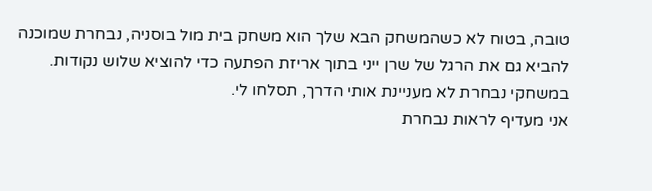טובה, בטוח לא כשהמשחק הבא שלך הוא משחק בית מול בוסניה, נבחרת שמוכנה להביא גם את הרגל של שרן ייני בתוך אריזת הפתעה כדי להוציא שלוש נקודות.
במשחקי נבחרת לא מעניינת אותי הדרך, תסלחו לי.
אני מעדיף לראות נבחרת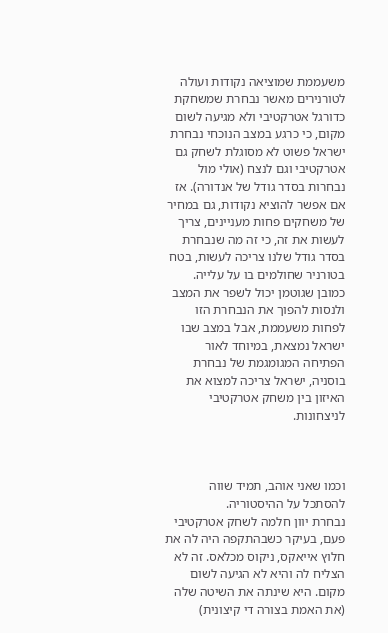משעממת שמוציאה נקודות ועולה לטורנירים מאשר נבחרת שמשחקת כדורגל אטרקטיבי ולא מגיעה לשום מקום, כי כרגע במצב הנוכחי נבחרת ישראל פשוט לא מסוגלת לשחק גם אטרקטיבי וגם לנצח (אולי מול נבחרות בסדר גודל של אנדורה). אז אם אפשר להוציא נקודות, גם במחיר של משחקים פחות מעניינים, צריך לעשות את זה, כי זה מה שנבחרת בסדר גודל שלנו צריכה לעשות, בטח בטורניר שחולמים בו על עלייה.
כמובן שגוטמן יכול לשפר את המצב ולנסות להפוך את הנבחרת הזו לפחות משעממת, אבל במצב שבו ישראל נמצאת, במיוחד לאור הפתיחה המגומגמת של נבחרת בוסניה, ישראל צריכה למצוא את האיזון בין משחק אטרקטיבי לניצחונות.



וכמו שאני אוהב, תמיד שווה להסתכל על ההיסטוריה.
נבחרת יוון חלמה לשחק אטרקטיבי פעם, בעיקר כשבהתקפה היה לה את חלוץ אייאקס, ניקוס מכלאס. זה לא הצליח לה והיא לא הגיעה לשום מקום. היא שינתה את השיטה שלה (את האמת בצורה די קיצונית)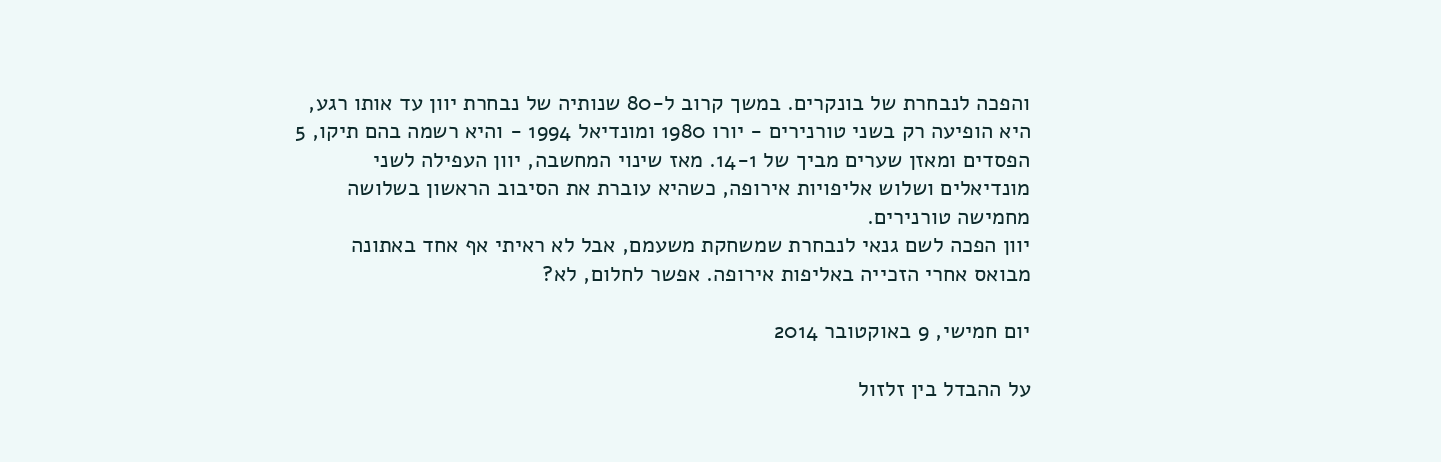והפכה לנבחרת של בונקרים. במשך קרוב ל-80 שנותיה של נבחרת יוון עד אותו רגע, היא הופיעה רק בשני טורנירים - יורו 1980 ומונדיאל 1994 - והיא רשמה בהם תיקו, 5 הפסדים ומאזן שערים מביך של 14-1. מאז שינוי המחשבה, יוון העפילה לשני מונדיאלים ושלוש אליפויות אירופה, כשהיא עוברת את הסיבוב הראשון בשלושה מחמישה טורנירים.
יוון הפכה לשם גנאי לנבחרת שמשחקת משעמם, אבל לא ראיתי אף אחד באתונה מבואס אחרי הזכייה באליפות אירופה. אפשר לחלום, לא?

יום חמישי, 9 באוקטובר 2014

על ההבדל בין זלזול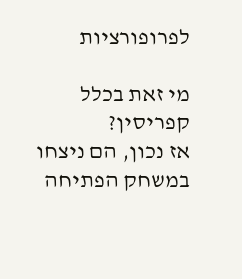לפרופורציות

מי זאת בכלל קפריסין?
אז נכון, הם ניצחו במשחק הפתיחה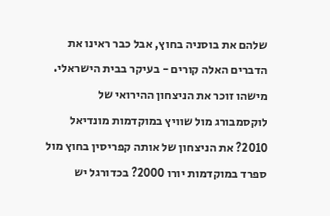שלהם את בוסניה בחוץ, אבל כבר ראינו את הדברים האלה קורים - בעיקר בבית הישראלי. מישהו זוכר את הניצחון ההירואי של לוקסמבורג מול שוויץ במוקדמות מונדיאל 2010? את הניצחון של אותה קפריסין בחוץ מול ספרד במוקדמות יורו 2000? בכדורגל יש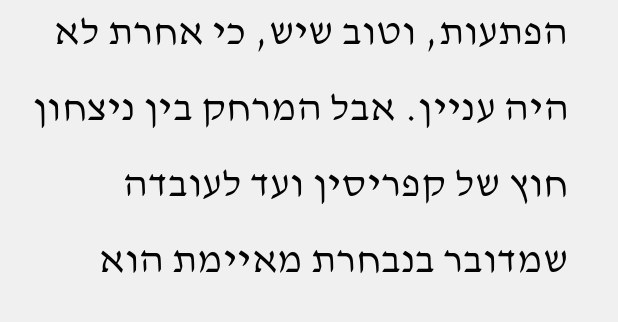הפתעות, וטוב שיש, כי אחרת לא היה עניין. אבל המרחק בין ניצחון חוץ של קפריסין ועד לעובדה שמדובר בנבחרת מאיימת הוא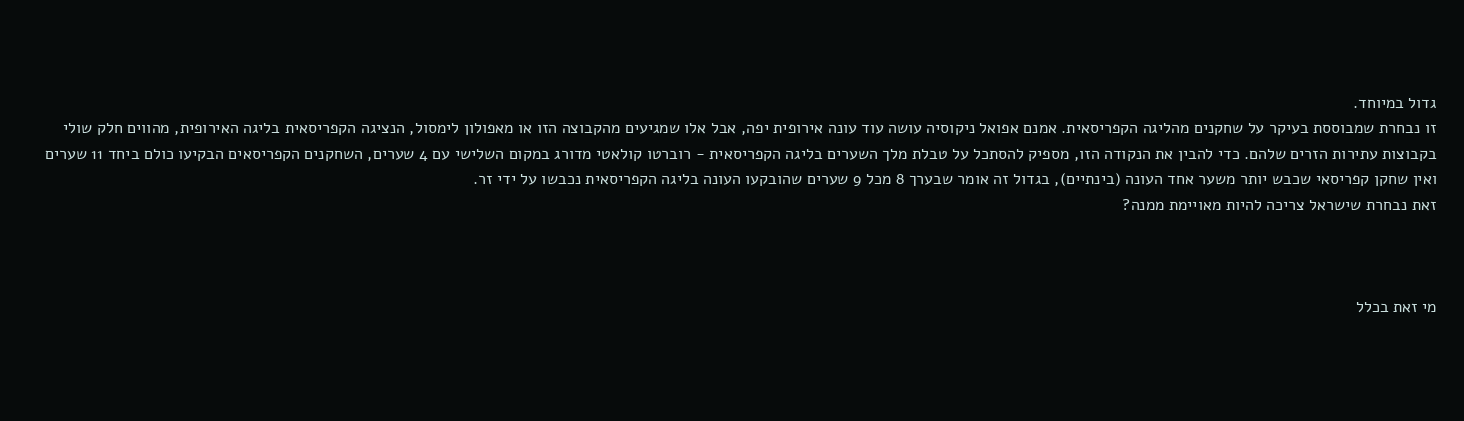גדול במיוחד.
זו נבחרת שמבוססת בעיקר על שחקנים מהליגה הקפריסאית. אמנם אפואל ניקוסיה עושה עוד עונה אירופית יפה, אבל אלו שמגיעים מהקבוצה הזו או מאפולון לימסול, הנציגה הקפריסאית בליגה האירופית, מהווים חלק שולי בקבוצות עתירות הזרים שלהם. כדי להבין את הנקודה הזו, מספיק להסתכל על טבלת מלך השערים בליגה הקפריסאית - רוברטו קולאטי מדורג במקום השלישי עם 4 שערים, השחקנים הקפריסאים הבקיעו כולם ביחד 11 שערים ואין שחקן קפריסאי שכבש יותר משער אחד העונה (בינתיים), בגדול זה אומר שבערך 8 מכל 9 שערים שהובקעו העונה בליגה הקפריסאית נכבשו על ידי זר.
זאת נבחרת שישראל צריכה להיות מאויימת ממנה?



מי זאת בכלל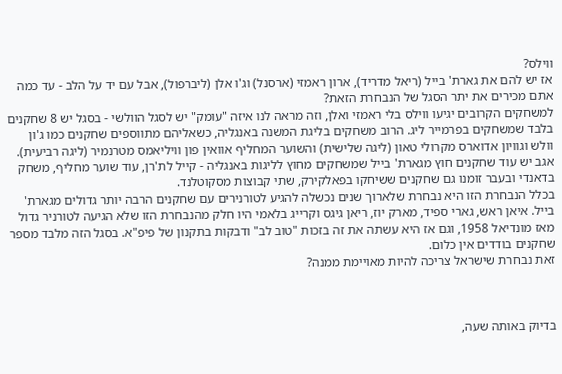ווילס?
אז יש להם את גארת' בייל (ריאל מדריד), ארון ראמזי (ארסנל) וג'ו אלן (ליברפול), אבל עם יד על הלב - עד כמה אתם מכירים את יתר הסגל של הנבחרת הזאת?
למשחקים הקרובים יגיעו ווילס בלי ראמזי ואלן, וזה מראה לנו איזה "עומק" יש לסגל הוולשי - בסגל יש 8 שחקנים בלבד שמשחקים בפרמייר ליג. הרוב משחקים בליגת המשנה באנגליה, כשאליהם מתווספים שחקנים כמו ג'ון וולש וגוויון אדוארס מקרולי טאון (ליגה שלישית) והשוער המחליף אוואין פון וויליאמס מטרנמיר (ליגה רביעית). אגב יש עוד שחקנים חוץ מגארת' בייל שמשחקים מחוץ לליגות באנגליה - קייל לת'רן, עוד שוער מחליף, משחק בדאנדי ובעבר זומנו גם שחקנים ששיחקו בפאלקירק, שתי קבוצות מסקוטלנד.
בכלל הנבחרת הזו היא נבחרת שלארוך שנים נכשלה להגיע לטורנירים עם שחקנים הרבה יותר גדולים מגארת' בייל. איאן ראש, גארי ספיד, מארק יוז, ריאן גיגס וקרייג בלאמי היו חלק מהנבחרת הזו שלא הגיעה לטורניר גדול מאז מונדיאל 1958, וגם אז היא עשתה את זה בזכות "טוב לב" ודבקות בתקנון של פיפ"א. בסגל הזה מלבד מספר שחקנים בודדים אין כלום.
זאת נבחרת שישראל צריכה להיות מאויימת ממנה?



בדיוק באותה שעה,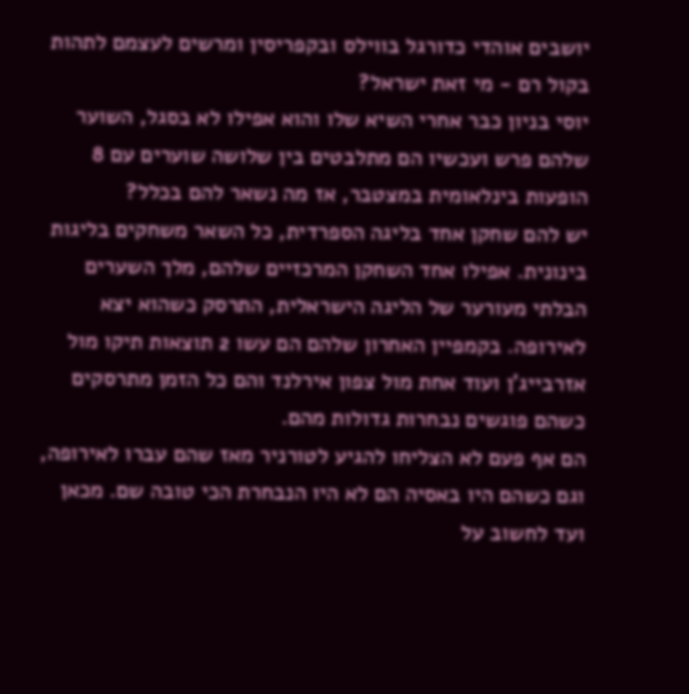יושבים אוהדי כדורגל בווילס ובקפריסין ומרשים לעצמם לתהות בקול רם - מי זאת ישראל?
יוסי בניון כבר אחרי השיא שלו והוא אפילו לא בסגל, השוער שלהם פרש ועכשיו הם מתלבטים בין שלושה שוערים עם 8 הופעות בינלאומית במצטבר, אז מה נשאר להם בכלל?
יש להם שחקן אחד בליגה הספרדית, כל השאר משחקים בליגות בינונית. אפילו אחד השחקן המרכזיים שלהם, מלך השערים הבלתי מעורער של הליגה הישראלית, התרסק כשהוא יצא לאירופה. בקמפיין האחרון שלהם הם עשו 2 תוצאות תיקו מול אזרבייג'ן ועוד אחת מול צפון אירלנד והם כל הזמן מתרסקים כשהם פוגשים נבחרות גדולות מהם.
הם אף פעם לא הצליחו להגיע לטורניר מאז שהם עברו לאירופה, וגם כשהם היו באסיה הם לא היו הנבחרת הכי טובה שם. מכאן ועד לחשוב על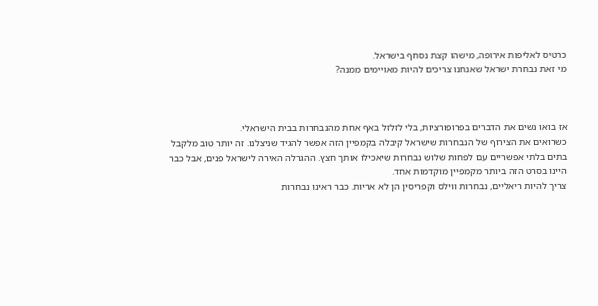כרטיס לאליפות אירופה, מישהו קצת נסחף בישראל.
מי זאת נבחרת ישראל שאנחנו צריכים להיות מאויימים ממנה?



אז בואו נשים את הדברים בפרופורציות, בלי לזלזל באף אחת מהנבחרות בבית הישראלי.
כשרואים את הצירוף של הנבחרות שישראל קיבלה בקמפיין הזה אפשר להגיד שניצלנו. זה יותר טוב מלקבל בתים בלתי אפשריים עם לפחות שלוש נבחרות שיאכילו אותך חצץ. ההגרלה האירה לישראל פנים, אבל כבר היינו בסרט הזה ביותר מקמפיין מוקדמות אחד.
צריך להיות ריאליים, נבחרות ווילס וקפריסין הן לא אריות. כבר ראינו נבחרות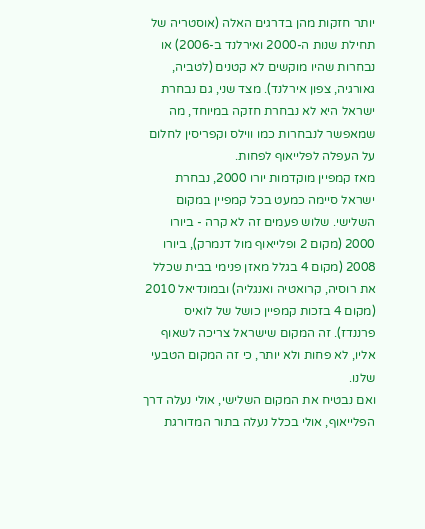יותר חזקות מהן בדרגים האלה (אוסטריה של תחילת שנות ה-2000 ואירלנד ב-2006) או נבחרות שהיו מוקשים לא קטנים (לטביה, גאורגיה, צפון אירלנד). מצד שני, גם נבחרת ישראל היא לא נבחרת חזקה במיוחד, מה שמאפשר לנבחרות כמו ווילס וקפריסין לחלום על העפלה לפלייאוף לפחות.
מאז קמפיין מוקדמות יורו 2000, נבחרת ישראל סיימה כמעט בכל קמפיין במקום השלישי. שלוש פעמים זה לא קרה - ביורו 2000 (מקום 2 ופלייאוף מול דנמרק), ביורו 2008 (מקום 4 בגלל מאזן פנימי בבית שכלל את רוסיה, קרואטיה ואנגליה) ובמונדיאל 2010 (מקום 4 בזכות קמפיין כושל של לואיס פרננדז). זה המקום שישראל צריכה לשאוף אליו, לא פחות ולא יותר, כי זה המקום הטבעי שלנו.
ואם נבטיח את המקום השלישי, אולי נעלה דרך הפלייאוף, אולי בכלל נעלה בתור המדורגת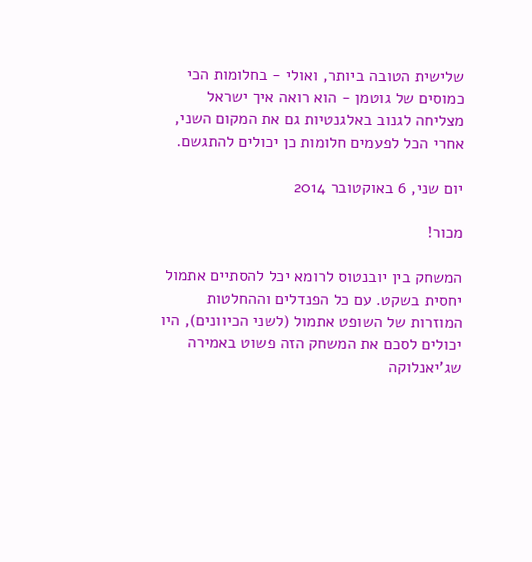שלישית הטובה ביותר, ואולי - בחלומות הכי כמוסים של גוטמן - הוא רואה איך ישראל מצליחה לגנוב באלגנטיות גם את המקום השני, אחרי הכל לפעמים חלומות כן יכולים להתגשם.

יום שני, 6 באוקטובר 2014

מכור!

המשחק בין יובנטוס לרומא יכל להסתיים אתמול יחסית בשקט. עם כל הפנדלים וההחלטות המוזרות של השופט אתמול (לשני הכיוונים), היו יכולים לסכם את המשחק הזה פשוט באמירה שג'יאנלוקה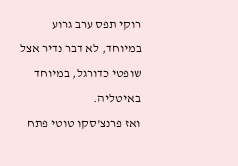רוקי תפס ערב גרוע במיוחד, לא דבר נדיר אצל שופטי כדורגל, במיוחד באיטליה.
ואז פרנצ'סקו טוטי פתח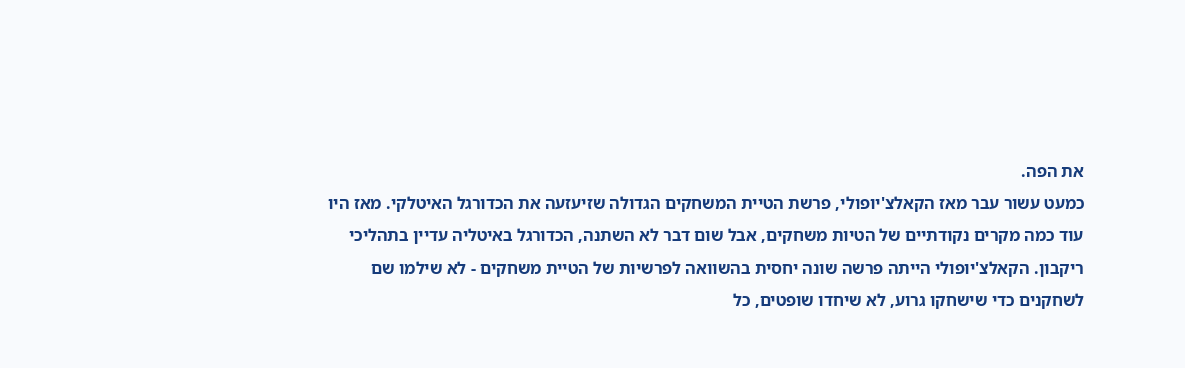את הפה.
כמעט עשור עבר מאז הקאלצ'יופולי, פרשת הטיית המשחקים הגדולה שזיעזעה את הכדורגל האיטלקי. מאז היו עוד כמה מקרים נקודתיים של הטיות משחקים, אבל שום דבר לא השתנה, הכדורגל באיטליה עדיין בתהליכי ריקבון. הקאלצ'יופולי הייתה פרשה שונה יחסית בהשוואה לפרשיות של הטיית משחקים - לא שילמו שם לשחקנים כדי שישחקו גרוע, לא שיחדו שופטים, כל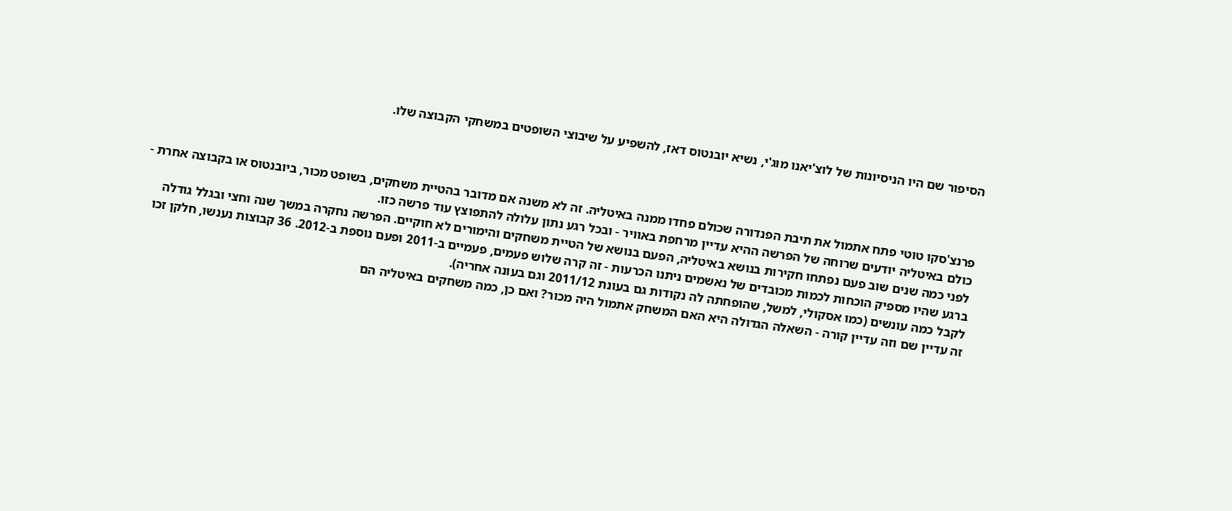הסיפור שם היו הניסיונות של לוצ'יאנו מוג'י, נשיא יובנטוס דאז, להשפיע על שיבוצי השופטים במשחקי הקבוצה שלו.



פרנצ'סקו טוטי פתח אתמול את תיבת הפנדורה שכולם פחדו ממנה באיטליה. זה לא משנה אם מדובר בהטיית משחקים, בשופט מכור, ביובנטוס או בקבוצה אחרת - כולם באיטליה יודעים שרוחה של הפרשה ההיא עדיין מרחפת באוויר - ובכל רגע נתון עלולה להתפוצץ עוד פרשה כזו.
לפני כמה שנים שוב פעם נפתחו חקירות בנושא באיטליה, הפעם בנושא של הטיית משחקים והימורים לא חוקיים. הפרשה נחקרה במשך שנה וחצי ובגלל גודלה ברגע שהיו מספיק הוכחות לכמות מכובדים של נאשמים ניתנו הכרעות - זה קרה שלוש פעמים, פעמיים ב-2011 ופעם נוספת ב-2012. 36 קבוצות נענשו, חלקן זכו לקבל כמה עונשים (כמו אסקולי, למשל, שהופחתה לה נקודות גם בעונת 2011/12 וגם בעונה אחריה).
זה עדיין שם וזה עדיין קורה - השאלה הגדולה היא האם המשחק אתמול היה מכור? ואם כן, כמה משחקים באיטליה הם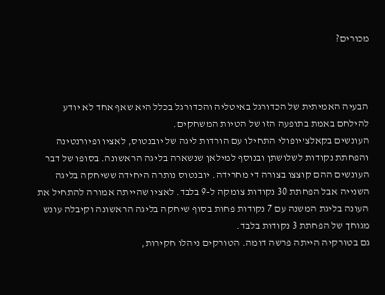מכורים?



הבעיה האמיתית של הכדורגל באיטליה והכדורגל בכלל היא שאף אחד לא יודע להילחם באמת בתופעה הזו של הטיות המשחקים.
העונשים בקאלצ'יופולי התחילו עם הורדות ליגה של יובנטוס, לאציו ופיורנטינה והפחתת נקודות לשלושתן ובנוסף למילאן שנשארה בליגה הראשונה. בסופו של דבר העונשים ההם קוצצו בצורה די מחרידה. יובנטוס נותרה היחידה ששיחקה בליגה השנייה אבל הפחתת 30 נקודות צומקה ל-9 בלבד. לאציו שהייתה אמורה להתחיל את העונה בליגת המשנה עם 7 נקודות פחות בסוף שיחקה בליגה הראשונה וקיבלה עונש מגוחך של הפחתת 3 נקודות בלבד.
גם בטורקיה הייתה פרשה דומה. הטורקים ניהלו חקירות,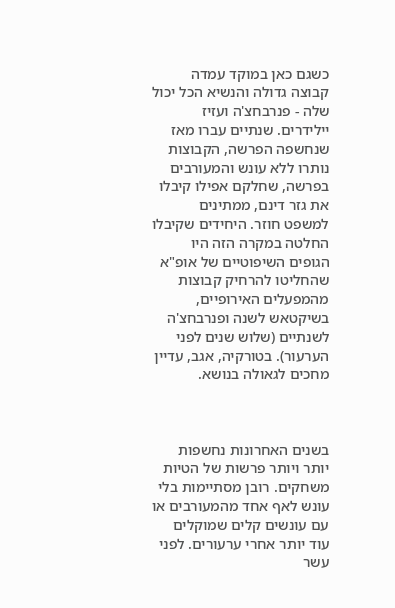כשגם כאן במוקד עמדה קבוצה גדולה והנשיא הכל יכול שלה - פנרבחצ'ה ועזיז יילידרים. שנתיים עברו מאז שנחשפה הפרשה, הקבוצות נותרו ללא עונש והמעורבים בפרשה, שחלקם אפילו קיבלו את גזר דינם, ממתינים למשפט חוזר. היחידים שקיבלו החלטה במקרה הזה היו הגופים השיפוטיים של אופ"א שהחליטו להרחיק קבוצות מהמפעלים האירופיים, בשיקטאש לשנה ופנרבחצ'ה לשנתיים (שלוש שנים לפני הערעור). בטורקיה, אגב, עדיין מחכים לגאולה בנושא.



בשנים האחרונות נחשפות יותר ויותר פרשות של הטיות משחקים. רובן מסתיימות בלי עונש לאף אחד מהמעורבים או עם עונשים קלים שמוקלים עוד יותר אחרי ערעורים. לפני עשר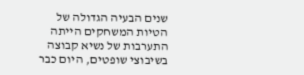שנים הבעיה הגדולה של הטיות המשחקים הייתה התערבות של נשיא קבוצה בשיבוצי שופטים, היום כבר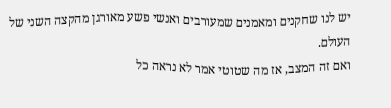יש לנו שחקנים ומאמנים שמעורבים ואנשי פשע מאורגן מהקצה השני של העולם.
ואם זה המצב, אז מה שטוטי אמר לא נראה כל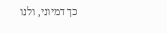כך דמיוני, ולנו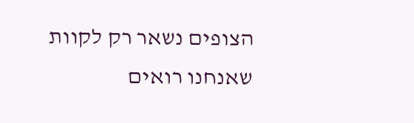הצופים נשאר רק לקוות שאנחנו רואים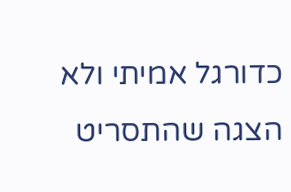כדורגל אמיתי ולא הצגה שהתסריט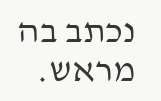נכתב בה מראש.